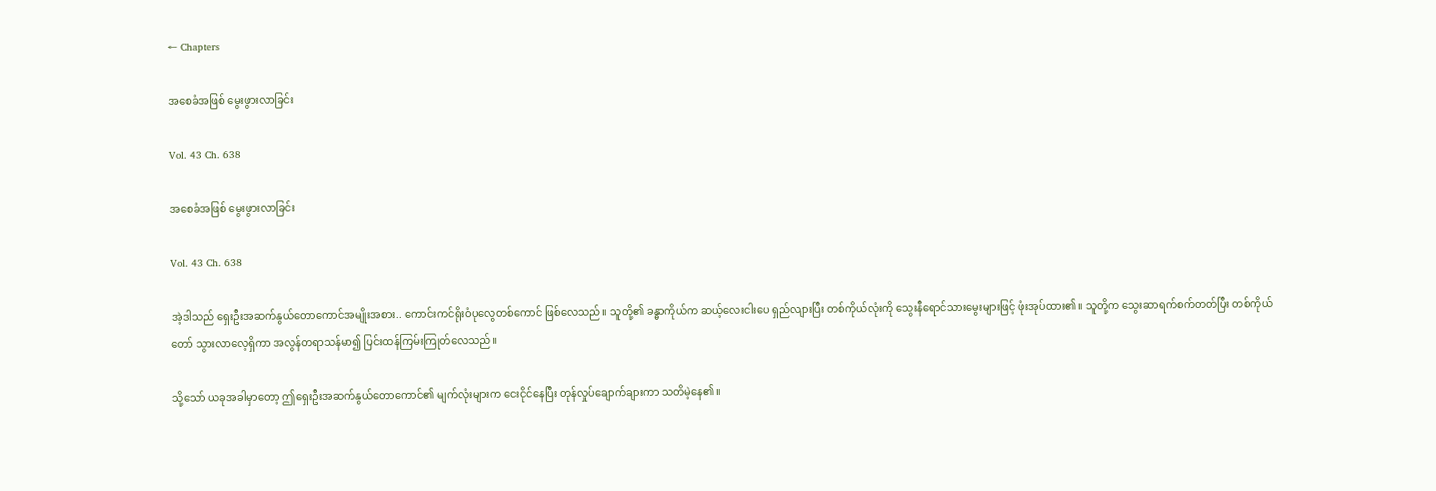← Chapters

အစေခံအဖြစ် မွေးဖွားလာခြင်း

Vol. 43 Ch. 638

အစေခံအဖြစ် မွေးဖွားလာခြင်း

Vol. 43 Ch. 638

အဲ့ဒါသည် ရှေးဦးအဆက်နွယ်တောကောင်အမျိုးအစား.. ကောင်းကင်ရိုးဝံပုလွေတစ်ကောင် ဖြစ်လေသည်။ သူတို့၏ ခန္ဓာကိုယ်က ဆယ့်လေးငါးပေ ရှည်လျားပြီး တစ်ကိုယ်လုံးကို သွေးနီရောင်သားမွေးများဖြင့် ဖုံးအုပ်ထား၏။ သူတို့က သွေးဆာရက်စက်တတ်ပြီး တစ်ကိုယ်တော် သွားလာလေ့ရှိကာ အလွန်တရာသန်မာ၍ ပြင်းထန်ကြမ်းကြုတ်လေသည်။

သို့သော် ယခုအခါမှာတော့ ဤရှေးဦးအဆက်နွယ်တောကောင်၏ မျက်လုံးများက ငေးငိုင်နေပြီး တုန်လှုပ်ချောက်ချားကာ သတိမဲ့နေ၏။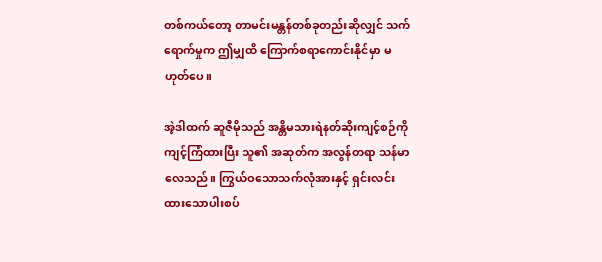တစ်ကယ်တော့ တာမင်းမန္တန်တစ်ခုတည်းဆိုလျှင် သက်ရောက်မှုက ဤမျှထိ ကြောက်စရာကောင်းနိုင်မှာ မဟုတ်ပေ။

အဲ့ဒါထက် ဆူဇီမိုသည် အန္တိမသားရဲနတ်ဆိုးကျင့်စဉ်ကို ကျင့်ကြံထားပြီး သူ၏ အဆုတ်က အလွန်တရာ သန်မာလေသည်။ ကြွယ်ဝသောသက်လုံအားနှင့် ရှင်းလင်းထားသောပါးစပ်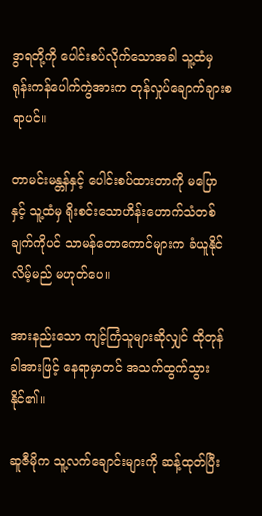ဒွာရတို့ကို ပေါင်းစပ်လိုက်သောအခါ သူ့ထံမှ ရုန်းကန်ပေါက်ကွဲအားက တုန်လှုပ်ချောက်ချားစရာပင်။

တာမင်းမန္တန်နှင့် ပေါင်းစပ်ထားတာကို မပြောနှင့် သူ့ထံမှ ရိုးစင်းသောဟိန်းဟောက်သံတစ်ချက်ကိုပင် သာမန်တောကောင်များက ခံယူနိုင်လိမ့်မည် မဟုတ်ပေ။

အားနည်းသော ကျင့်ကြံသူများဆိုလျှင် ထိုတုန်ခါအားဖြင့် နေရာမှာတင် အသက်ထွက်သွားနိုင်၏။

ဆူဇီမိုက သူ့လက်ချောင်းများကို ဆန့်ထုတ်ပြီး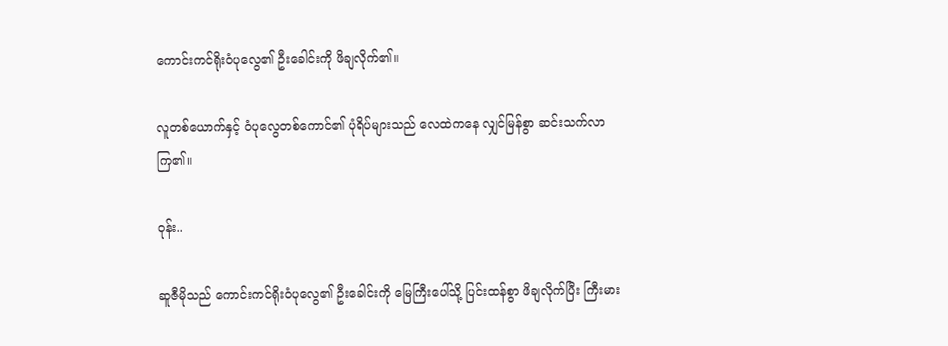ကောင်းကင်ရိုးဝံပုလွေ၏ ဦးခေါင်းကို ဖိချလိုက်၏။

လူတစ်ယောက်နှင့် ဝံပုလွေတစ်ကောင်၏ ပုံရိပ်များသည် လေထဲကနေ လျှင်မြန်စွာ ဆင်းသက်လာကြ၏။

ဝုန်း..

ဆူဇီမိုသည် ကောင်းကင်ရိုးဝံပုလွေ၏ ဦးခေါင်းကို မြေကြီးပေါ်သို့ ပြင်းထန်စွာ ဖိချလိုက်ပြီး ကြီးမား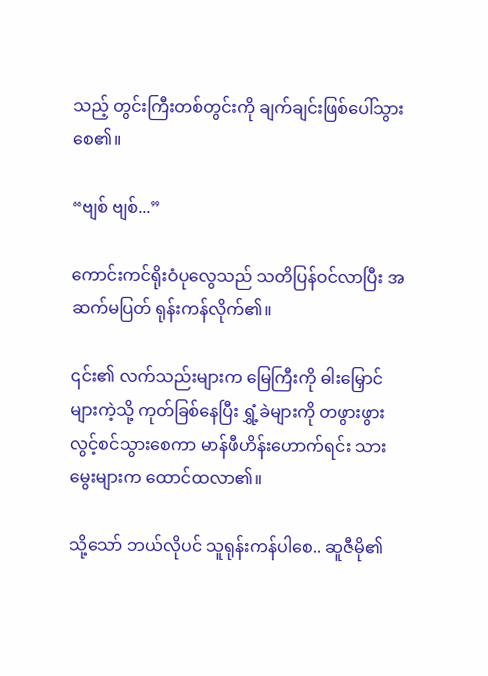သည့် တွင်းကြီးတစ်တွင်းကို ချက်ချင်းဖြစ်ပေါ်သွားစေ၏။

“ဗျစ် ဗျစ်...”

ကောင်းကင်ရိုးဝံပုလွေသည် သတိပြန်ဝင်လာပြီး အဆက်မပြတ် ရုန်းကန်လိုက်၏။

၎င်း၏ လက်သည်းများက မြေကြီးကို ဓါးမြှောင်များကဲ့သို့ ကုတ်ခြစ်နေပြီး ရွှံ့ခဲများကို တဖွားဖွား လွင့်စင်သွားစေကာ မာန်ဖီဟိန်းဟောက်ရင်း သားမွေးများက ထောင်ထလာ၏။

သို့သော် ဘယ်လိုပင် သူရုန်းကန်ပါစေ.. ဆူဇီမို၏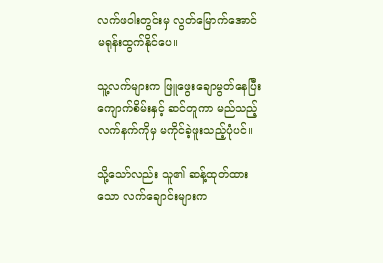လက်ဖဝါးတွင်းမှ လွတ်မြောက်အောင် မရုန်းထွက်နိုင်ပေ။

သူ့လက်များက ဖြူဖွေးချောမွတ်နေပြီး ကျောက်စိမ်းနှင့် ဆင်တူကာ မည်သည့်လက်နက်ကိုမှ မကိုင်ခဲ့ဖူးသည့်ပုံပင်။

သို့သော်လည်း သူ၏ ဆန့်ထုတ်ထားသော လက်ချောင်းများက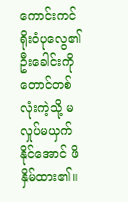ကောင်းကင်ရိုးဝံပုလွေ၏ ဦးခေါင်းကို တောင်တစ်လုံးကဲ့သို့ မလှုပ်မယှက်နိုင်အောင် ဖိနှိမ်ထား၏။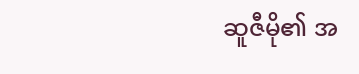ဆူဇီမို၏ အ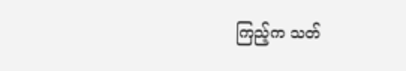ကြည့်က သတ်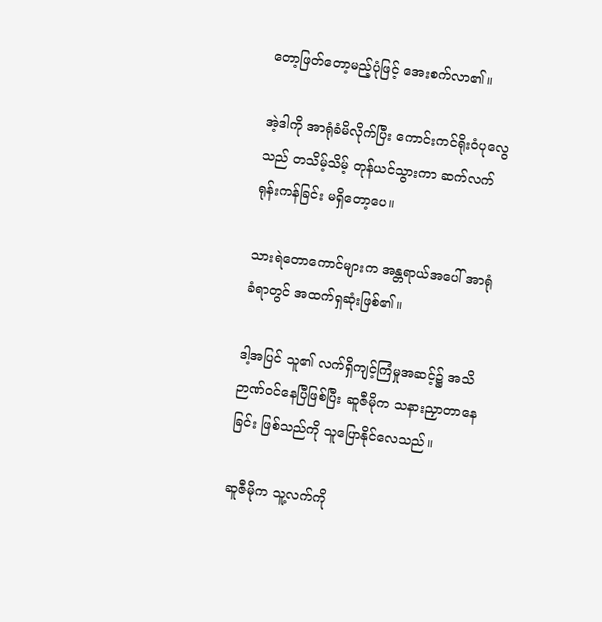တော့ဖြတ်တော့မည့်ပုံဖြင့် အေးစက်လာ၏။

အဲ့ဒါကို အာရုံခံမိလိုက်ပြီး ကောင်းကင်ရိုးဝံပုလွေသည် တသိမ့်သိမ့် တုန်ယင်သွားကာ ဆက်လက်ရုန်းကန်ခြင်း မရှိတော့ပေ။

သားရဲတောကောင်များက အန္တရာယ်အပေါ် အာရုံခံရာတွင် အထက်ရှဆုံးဖြစ်၏။

ဒါ့အပြင် သူ၏ လက်ရှိကျင့်ကြံမှုအဆင့်၌ အသိဉာဏ်ဝင်နေပြီဖြစ်ပြီး ဆူဇီမိုက သနားညှာတာနေခြင်း ဖြစ်သည်ကို သူပြောနိုင်လေသည်။

ဆူဇီမိုက သူ့လက်ကို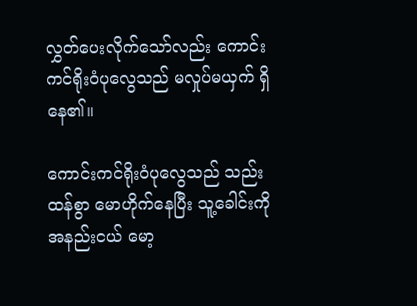လွှတ်ပေးလိုက်သော်လည်း ကောင်းကင်ရိုးဝံပုလွေသည် မလှုပ်မယှက် ရှိနေ၏။

ကောင်းကင်ရိုးဝံပုလွေသည် သည်းထန်စွာ မောဟိုက်နေပြီး သူ့ခေါင်းကို အနည်းငယ် မော့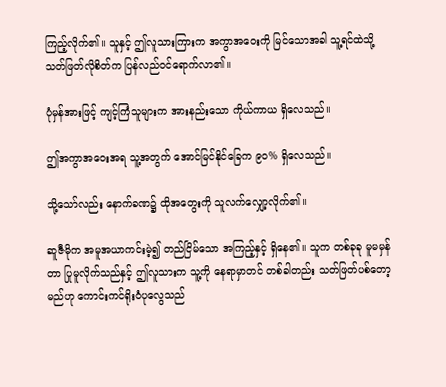ကြည့်လိုက်၏။ သူနှင့် ဤလူသားကြားက အကွာအဝေးကို မြင်သောအခါ သူ့ရင်ထဲသို့ သတ်ဖြတ်လိုစိတ်က ပြန်လည်ဝင်ရောက်လာ၏။

ပုံမှန်အားဖြင့် ကျင့်ကြံသူများက အားနည်းသော ကိုယ်ကာယ ရှိလေသည်။

ဤအကွာအဝေးအရ သူ့အတွက် အောင်မြင်နိုင်ခြေက ၉၀% ရှိလေသည်။

သို့သော်လည်း နောက်ခဏ၌ ထိုအတွေးကို သူလက်လျှော့လိုက်၏။

ဆူဇီမိုက အမူအယာကင်းမဲ့၍ တည်ငြိမ်သော အကြည့်နှင့် ရှိနေ၏။ သူက တစ်ခုခု မူမမှန်တာ ပြုမူလိုက်သည်နှင့် ဤလူသားက သူ့ကို နေရာမှာတင် တစ်ခါတည်း သတ်ဖြတ်ပစ်တော့မည်ဟု ကောင်းကင်ရိုးဝံပုလွေသည်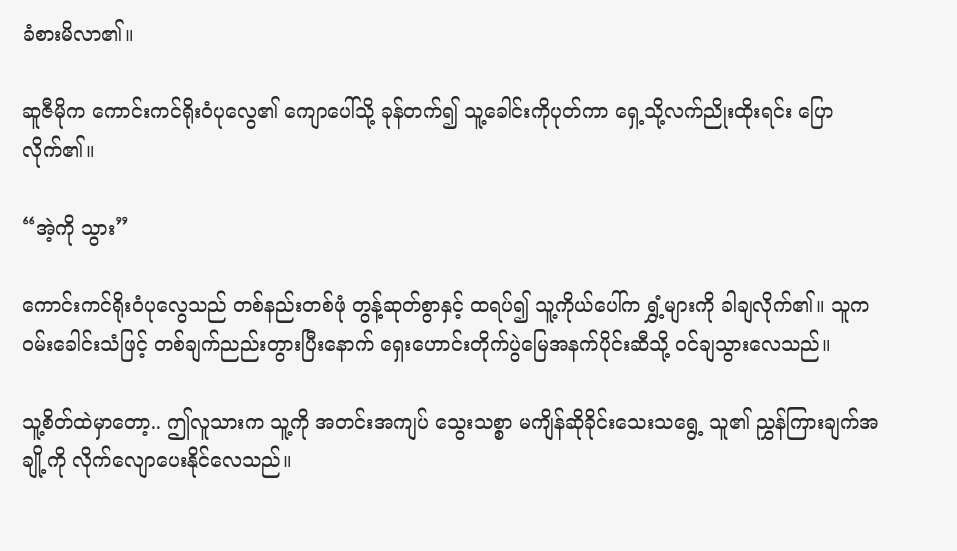ခံစားမိလာ၏။

ဆူဇီမိုက ကောင်းကင်ရိုးဝံပုလွေ၏ ကျောပေါ်သို့ ခုန်တက်၍ သူ့ခေါင်းကိုပုတ်ကာ ရှေ့သို့လက်ညိုးထိုးရင်း ပြောလိုက်၏။

“အဲ့ကို သွား”

ကောင်းကင်ရိုးဝံပုလွေသည် တစ်နည်းတစ်ဖုံ တွန့်ဆုတ်စွာနှင့် ထရပ်၍ သူ့ကိုယ်ပေါ်က ရွှံ့များကို ခါချလိုက်၏။ သူက ဝမ်းခေါင်းသံဖြင့် တစ်ချက်ညည်းတွားပြီးနောက် ရှေးဟောင်းတိုက်ပွဲမြေအနက်ပိုင်းဆီသို့ ဝင်ချသွားလေသည်။

သူ့စိတ်ထဲမှာတော့.. ဤလူသားက သူ့ကို အတင်းအကျပ် သွေးသစ္စာ မကျိန်ဆိုခိုင်းသေးသရွေ့ သူ၏ ညွှန်ကြားချက်အချို့ကို လိုက်လျောပေးနိုင်လေသည်။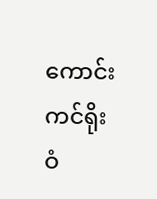ကောင်းကင်ရိုးဝံ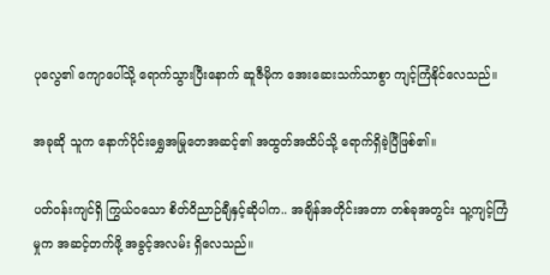ပုလွေ၏ ကျောပေါ်သို့ ရောက်သွားပြီးနောက် ဆူဇီမိုက အေးဆေးသက်သာစွာ ကျင့်ကြံနိုင်လေသည်။

အခုဆို သူက နောက်ပိုင်းရွှေအမြုတေအဆင့်၏ အထွတ်အထိပ်သို့ ရောက်ရှိခဲ့ပြီဖြစ်၏။

ပတ်ဝန်းကျင်ရှိ ကြွယ်ဝသော စိတ်ဝိညာဉ်ချီနှင့်ဆိုပါက.. အချိန်အတိုင်းအတာ တစ်ခုအတွင်း သူ့ကျင့်ကြံမှုက အဆင့်တက်ဖို့ အခွင့်အလမ်း ရှိလေသည်။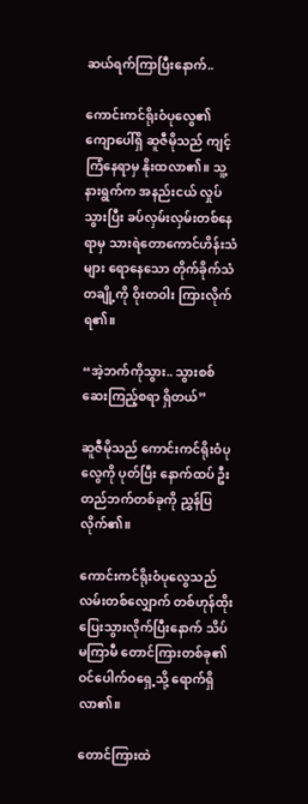ဆယ်ရက်ကြာပြီးနောက်..

ကောင်းကင်ရိုးဝံပုလွေ၏ ကျောပေါ်ရှိ ဆူဇီမိုသည် ကျင့်ကြံနေရာမှ နိုးထလာ၏။ သူ့နားရွက်က အနည်းငယ် လှုပ်သွားပြီး ခပ်လှမ်းလှမ်းတစ်နေရာမှ သားရဲတောကောင်ဟိန်းသံများ ရောနေသော တိုက်ခိုက်သံတချို့ကို ဝိုးတဝါး ကြားလိုက်ရ၏။

“အဲ့ဘက်ကိုသွား.. သွားစစ်ဆေးကြည့်စရာ ရှိတယ်”

ဆူဇီမိုသည် ကောင်းကင်ရိုးဝံပုလွေကို ပုတ်ပြီး နောက်ထပ် ဦးတည်ဘက်တစ်ခုကို ညွှန်ပြလိုက်၏။

ကောင်းကင်ရိုးဝံပုလွေသည် လမ်းတစ်လျှောက် တစ်ဟုန်ထိုး ပြေးသွားလိုက်ပြီးနောက် သိပ်မကြာမီ တောင်ကြားတစ်ခု၏ ဝင်ပေါက်ဝရှေ့သို့ ရောက်ရှိလာ၏။

တောင်ကြားထဲ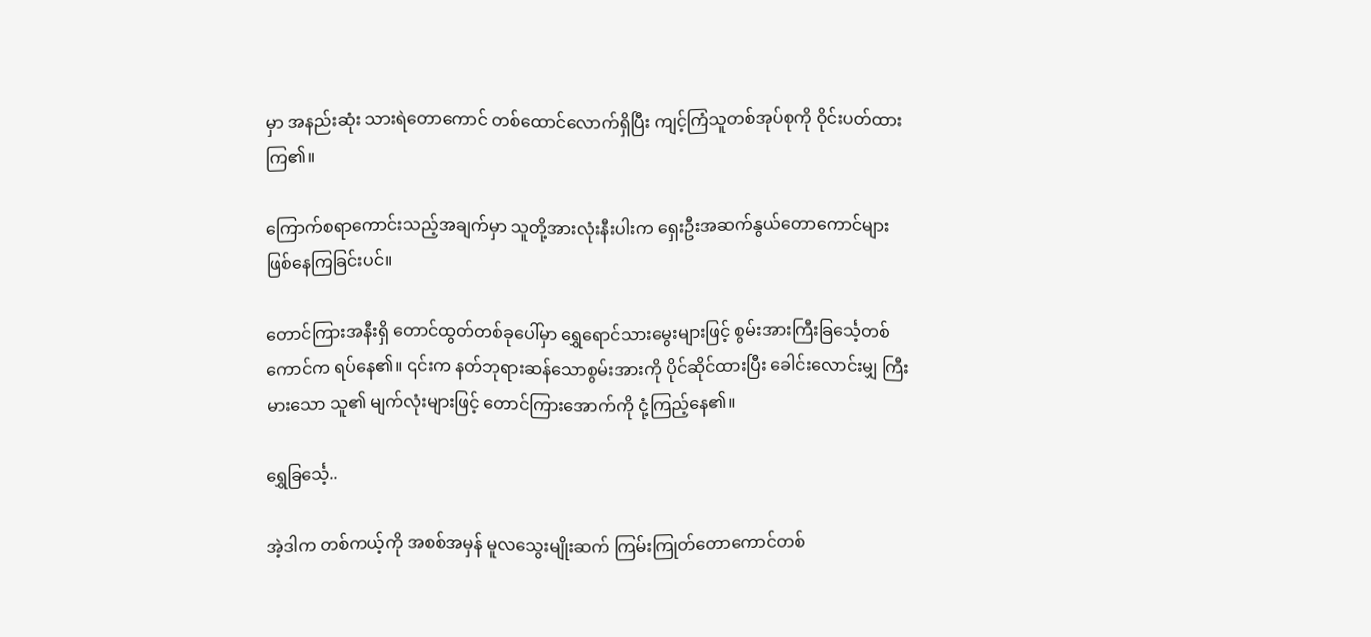မှာ အနည်းဆုံး သားရဲတောကောင် တစ်ထောင်လောက်ရှိပြီး ကျင့်ကြံသူတစ်အုပ်စုကို ဝိုင်းပတ်ထားကြ၏။

ကြောက်စရာကောင်းသည့်အချက်မှာ သူတို့အားလုံးနီးပါးက ရှေးဦးအဆက်နွယ်တောကောင်များ ဖြစ်နေကြခြင်းပင်။

တောင်ကြားအနီးရှိ တောင်ထွတ်တစ်ခုပေါ်မှာ ရွှေရောင်သားမွေးများဖြင့် စွမ်းအားကြီးခြင်္သေ့တစ်ကောင်က ရပ်နေ၏။ ၎င်းက နတ်ဘုရားဆန်သောစွမ်းအားကို ပိုင်ဆိုင်ထားပြီး ခေါင်းလောင်းမျှ ကြီးမားသော သူ၏ မျက်လုံးများဖြင့် တောင်ကြားအောက်ကို ငုံ့ကြည့်နေ၏။

ရွှေခြင်္သေ့..

အဲ့ဒါက တစ်ကယ့်ကို အစစ်အမှန် မူလသွေးမျိုးဆက် ကြမ်းကြုတ်တောကောင်တစ်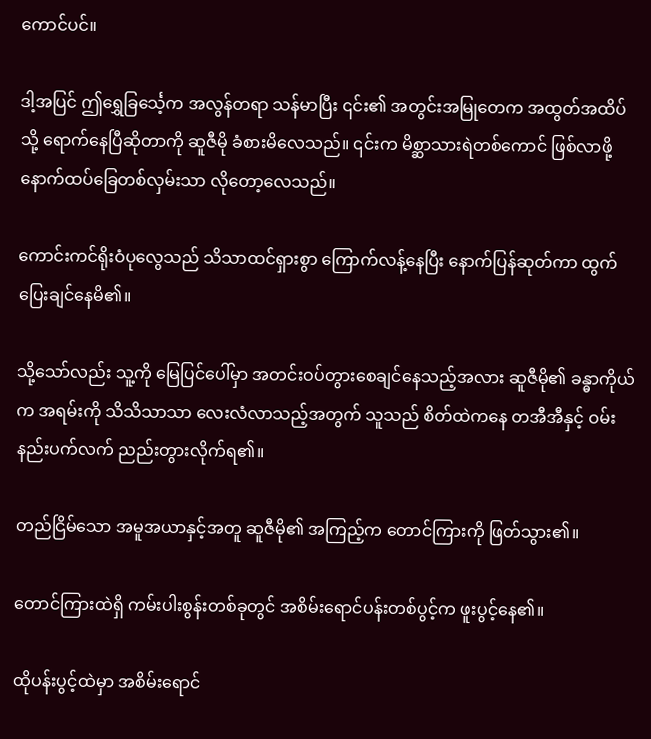ကောင်ပင်။

ဒါ့အပြင် ဤရွှေခြင်္သေ့က အလွန်တရာ သန်မာပြီး ၎င်း၏ အတွင်းအမြုတေက အထွတ်အထိပ်သို့ ရောက်နေပြီဆိုတာကို ဆူဇီမို ခံစားမိလေသည်။ ၎င်းက မိစ္ဆာသားရဲတစ်ကောင် ဖြစ်လာဖို့ နောက်ထပ်ခြေတစ်လှမ်းသာ လိုတော့လေသည်။

ကောင်းကင်ရိုးဝံပုလွေသည် သိသာထင်ရှားစွာ ကြောက်လန့်နေပြီး နောက်ပြန်ဆုတ်ကာ ထွက်ပြေးချင်နေမိ၏။

သို့သော်လည်း သူ့ကို မြေပြင်ပေါ်မှာ အတင်းဝပ်တွားစေချင်နေသည့်အလား ဆူဇီမို၏ ခန္ဓာကိုယ်က အရမ်းကို သိသိသာသာ လေးလံလာသည့်အတွက် သူသည် စိတ်ထဲကနေ တအီအီနှင့် ဝမ်းနည်းပက်လက် ညည်းတွားလိုက်ရ၏။

တည်ငြိမ်သော အမူအယာနှင့်အတူ ဆူဇီမို၏ အကြည့်က တောင်ကြားကို ဖြတ်သွား၏။

တောင်ကြားထဲရှိ ကမ်းပါးစွန်းတစ်ခုတွင် အစိမ်းရောင်ပန်းတစ်ပွင့်က ဖူးပွင့်နေ၏။

ထိုပန်းပွင့်ထဲမှာ အစိမ်းရောင်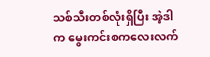သစ်သီးတစ်လုံးရှိပြီး အဲ့ဒါက မွေးကင်းစကလေးလက်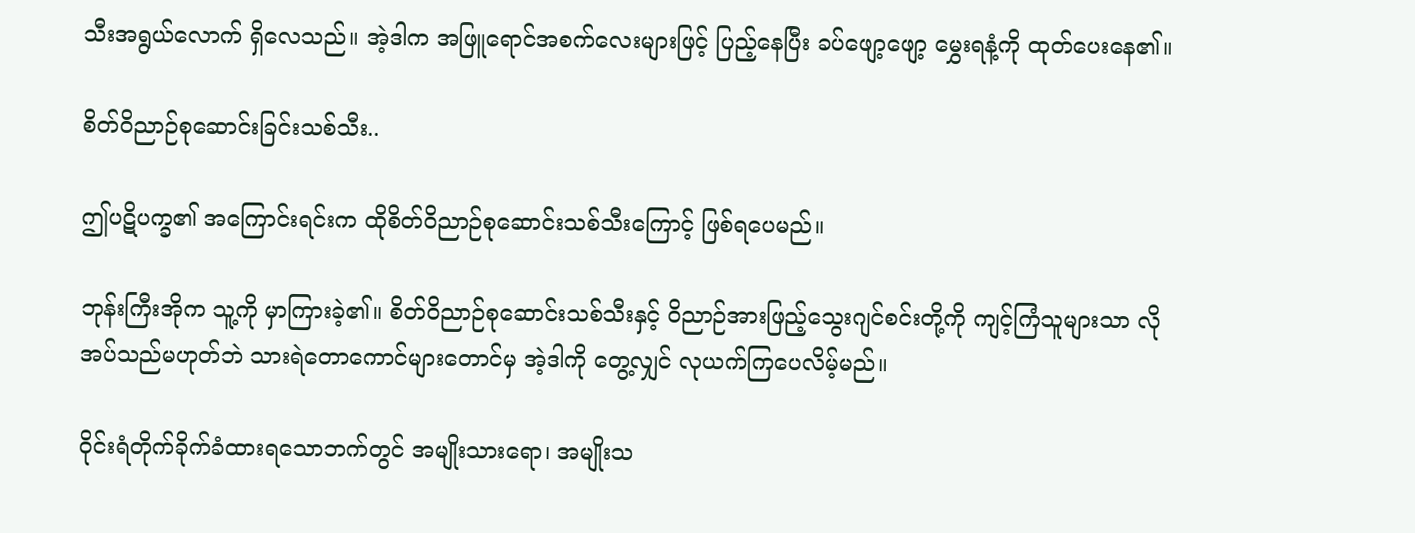သီးအရွယ်လောက် ရှိလေသည်။ အဲ့ဒါက အဖြူရောင်အစက်လေးများဖြင့် ပြည့်နေပြီး ခပ်ဖျော့ဖျော့ မွှေးရနံ့ကို ထုတ်ပေးနေ၏။

စိတ်ဝိညာဉ်စုဆောင်းခြင်းသစ်သီး..

ဤပဋိပက္ခ၏ အကြောင်းရင်းက ထိုစိတ်ဝိညာဉ်စုဆောင်းသစ်သီးကြောင့် ဖြစ်ရပေမည်။

ဘုန်းကြီးအိုက သူ့ကို မှာကြားခဲ့၏။ စိတ်ဝိညာဉ်စုဆောင်းသစ်သီးနှင့် ဝိညာဉ်အားဖြည့်သွေးဂျင်စင်းတို့ကို ကျင့်ကြံသူများသာ လိုအပ်သည်မဟုတ်ဘဲ သားရဲတောကောင်များတောင်မှ အဲ့ဒါကို တွေ့လျှင် လုယက်ကြပေလိမ့်မည်။

ဝိုင်းရံတိုက်ခိုက်ခံထားရသောဘက်တွင် အမျိုးသားရော၊ အမျိုးသ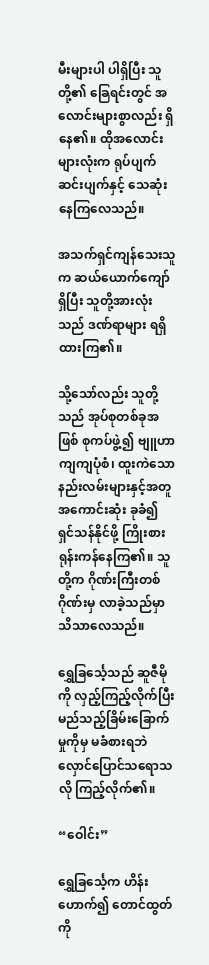မီးများပါ ပါရှိပြီး သူတို့၏ ခြေရင်းတွင် အလောင်းများစွာလည်း ရှိနေ၏။ ထိုအလောင်းများလုံးက ရုပ်ပျက်ဆင်းပျက်နှင့် သေဆုံးနေကြလေသည်။

အသက်ရှင်ကျန်သေးသူက ဆယ်ယောက်ကျော် ရှိပြီး သူတို့အားလုံးသည် ဒဏ်ရာများ ရရှိထားကြ၏။

သို့သော်လည်း သူတို့သည် အုပ်စုတစ်ခုအဖြစ် စုကပ်ဖွဲ့၍ ဗျူဟာကျကျပုံစံ၊ ထူးကဲသောနည်းလမ်းများနှင့်အတူ အကောင်းဆုံး ခုခံ၍ ရှင်သန်နိုင်ဖို့ ကြိုးစားရုန်းကန်နေကြ၏။ သူတို့က ဂိုဏ်းကြီးတစ်ဂိုဏ်းမှ လာခဲ့သည်မှာ သိသာလေသည်။

ရွှေခြင်္သေ့သည် ဆူဇီမိုကို လှည့်ကြည့်လိုက်ပြီး မည်သည့်ခြိမ်းခြောက်မှုကိုမှ မခံစားရဘဲ လှောင်ပြောင်သရောသလို ကြည့်လိုက်၏။

“ဝေါင်း”

ရွှေခြင်္သေ့က ဟိန်းဟောက်၍ တောင်ထွတ်ကို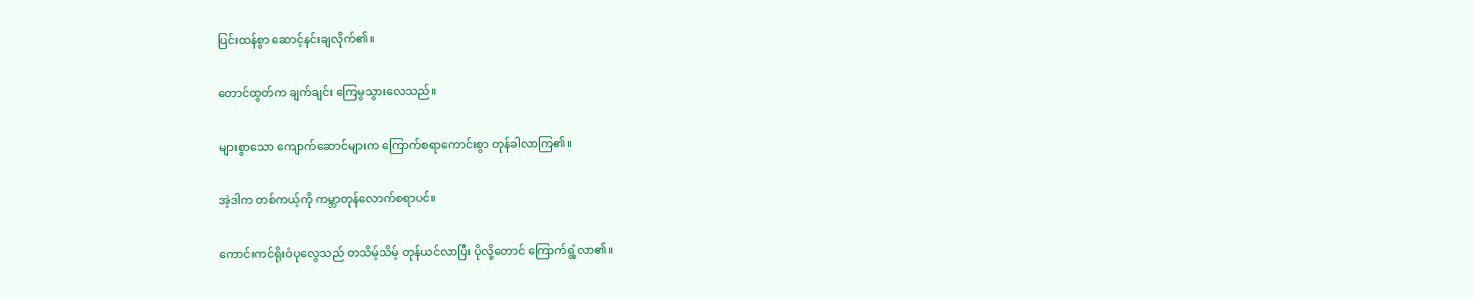ပြင်းထန်စွာ ဆောင့်နင်းချလိုက်၏။

တောင်ထွတ်က ချက်ချင်း ကြေမွသွားလေသည်။

များစွာသော ကျောက်ဆောင်များက ကြောက်စရာကောင်းစွာ တုန်ခါလာကြ၏။

အဲ့ဒါက တစ်ကယ့်ကို ကမ္ဘာတုန်လောက်စရာပင်။

ကောင်းကင်ရိုးဝံပုလွေသည် တသိမ့်သိမ့် တုန်ယင်လာပြီး ပိုလို့တောင် ကြောက်ရွံ့လာ၏။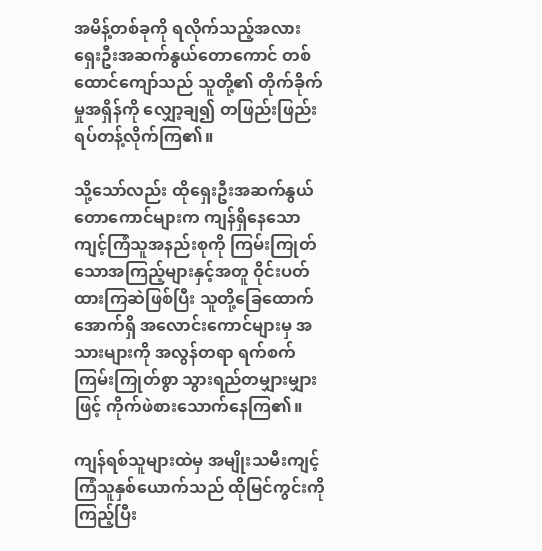အမိန့်တစ်ခုကို ရလိုက်သည့်အလား ရှေးဦးအဆက်နွယ်တောကောင် တစ်ထောင်ကျော်သည် သူတို့၏ တိုက်ခိုက်မှုအရှိန်ကို လျှော့ချ၍ တဖြည်းဖြည်း ရပ်တန့်လိုက်ကြ၏။

သို့သော်လည်း ထိုရှေးဦးအဆက်နွယ်တောကောင်များက ကျန်ရှိနေသော ကျင့်ကြံသူအနည်းစုကို ကြမ်းကြုတ်သောအကြည့်များနှင့်အတူ ဝိုင်းပတ်ထားကြဆဲဖြစ်ပြီး သူတို့ခြေထောက်အောက်ရှိ အလောင်းကောင်များမှ အသားများကို အလွန်တရာ ရက်စက်ကြမ်းကြုတ်စွာ သွားရည်တမျှားမျှားဖြင့် ကိုက်ဖဲစားသောက်နေကြ၏။

ကျန်ရစ်သူများထဲမှ အမျိုးသမီးကျင့်ကြံသူနှစ်ယောက်သည် ထိုမြင်ကွင်းကိုကြည့်ပြီး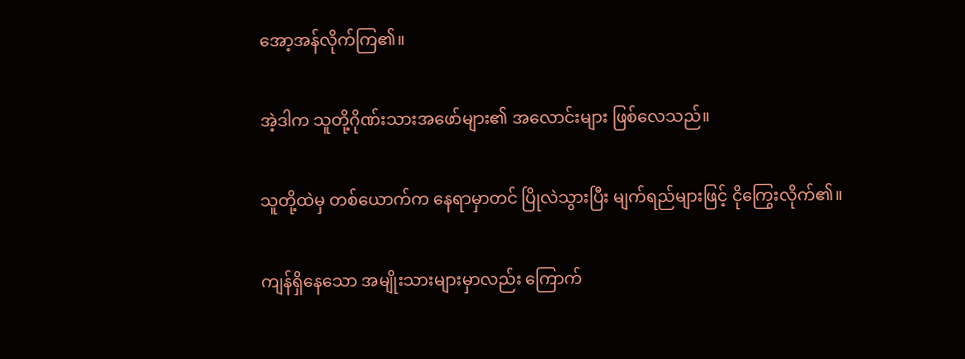အော့အန်လိုက်ကြ၏။

အဲ့ဒါက သူတို့ဂိုဏ်းသားအဖော်များ၏ အလောင်းများ ဖြစ်လေသည်။

သူတို့ထဲမှ တစ်ယောက်က နေရာမှာတင် ပြိုလဲသွားပြီး မျက်ရည်များဖြင့် ငိုကြွေးလိုက်၏။

ကျန်ရှိနေသော အမျိုးသားများမှာလည်း ကြောက်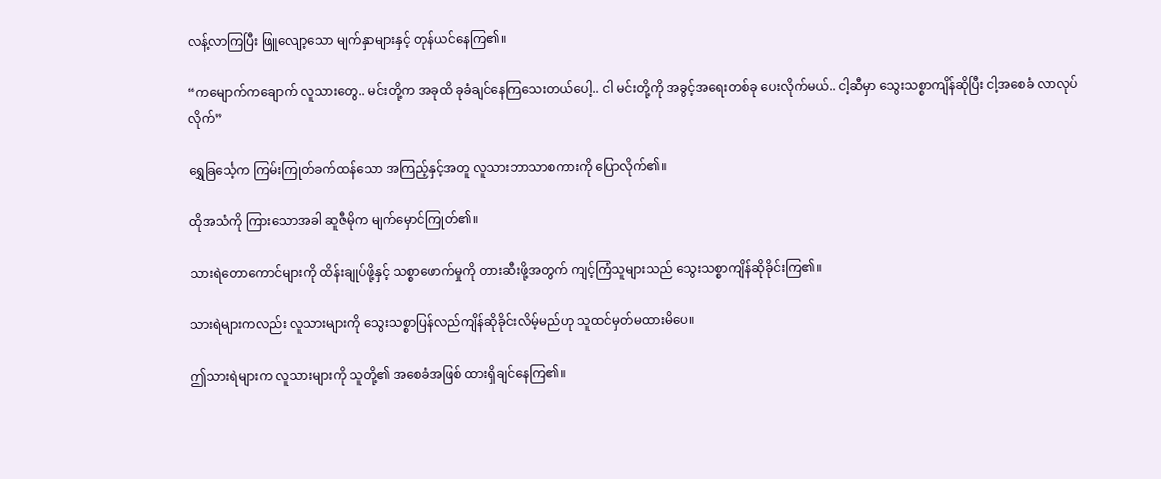လန့်လာကြပြီး ဖြူလျော့သော မျက်နှာများနှင့် တုန်ယင်နေကြ၏။

“ကမျောက်ကချောက် လူသားတွေ.. မင်းတို့က အခုထိ ခုခံချင်နေကြသေးတယ်ပေါ့.. ငါ မင်းတို့ကို အခွင့်အရေးတစ်ခု ပေးလိုက်မယ်.. ငါ့ဆီမှာ သွေးသစ္စာကျိန်ဆိုပြီး ငါ့အစေခံ လာလုပ်လိုက်”

ရွှေခြင်္သေ့က ကြမ်းကြုတ်ခက်ထန်သော အကြည့်နှင့်အတူ လူသားဘာသာစကားကို ပြောလိုက်၏။

ထိုအသံကို ကြားသောအခါ ဆူဇီမိုက မျက်မှောင်ကြုတ်၏။

သားရဲတောကောင်များကို ထိန်းချုပ်ဖို့နှင့် သစ္စာဖောက်မှုကို တားဆီးဖို့အတွက် ကျင့်ကြံသူများသည် သွေးသစ္စာကျိန်ဆိုခိုင်းကြ၏။

သားရဲများကလည်း လူသားများကို သွေးသစ္စာပြန်လည်ကျိန်ဆိုခိုင်းလိမ့်မည်ဟု သူထင်မှတ်မထားမိပေ။

ဤသားရဲများက လူသားများကို သူတို့၏ အစေခံအဖြစ် ထားရှိချင်နေကြ၏။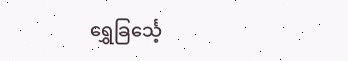ရွှေခြင်္သေ့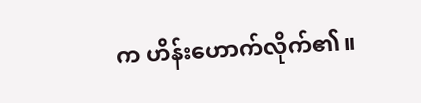က ဟိန်းဟောက်လိုက်၏။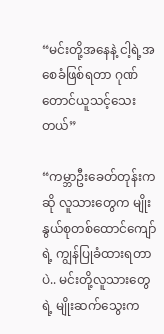“မင်းတို့အနေနဲ့ ငါ့ရဲ့အစေခံဖြစ်ရတာ ဂုဏ်တောင်ယူသင့်သေးတယ်”

“ကမ္ဘာဦးခေတ်တုန်းကဆို လူသားတွေက မျိုးနွယ်စုတစ်ထောင်ကျော်ရဲ့ ကျွန်ပြုခံထားရတာပဲ.. မင်းတို့လူသားတွေရဲ့ မျိုးဆက်သွေးက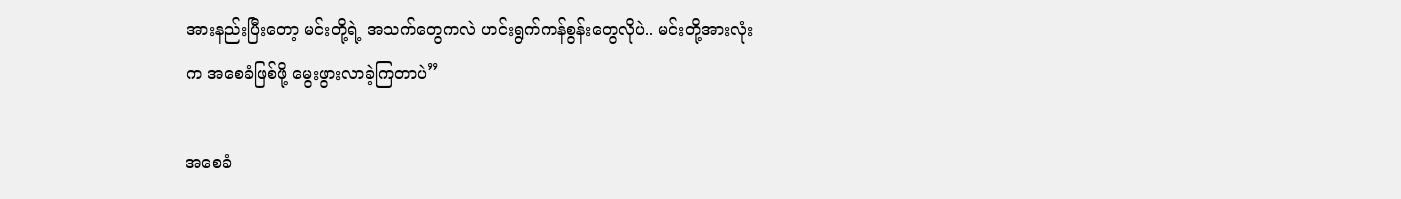အားနည်းပြီးတော့ မင်းတို့ရဲ့ အသက်တွေကလဲ ဟင်းရွက်ကန်စွန်းတွေလိုပဲ.. မင်းတို့အားလုံးက အစေခံဖြစ်ဖို့ မွေးဖွားလာခဲ့ကြတာပဲ”

အစေခံ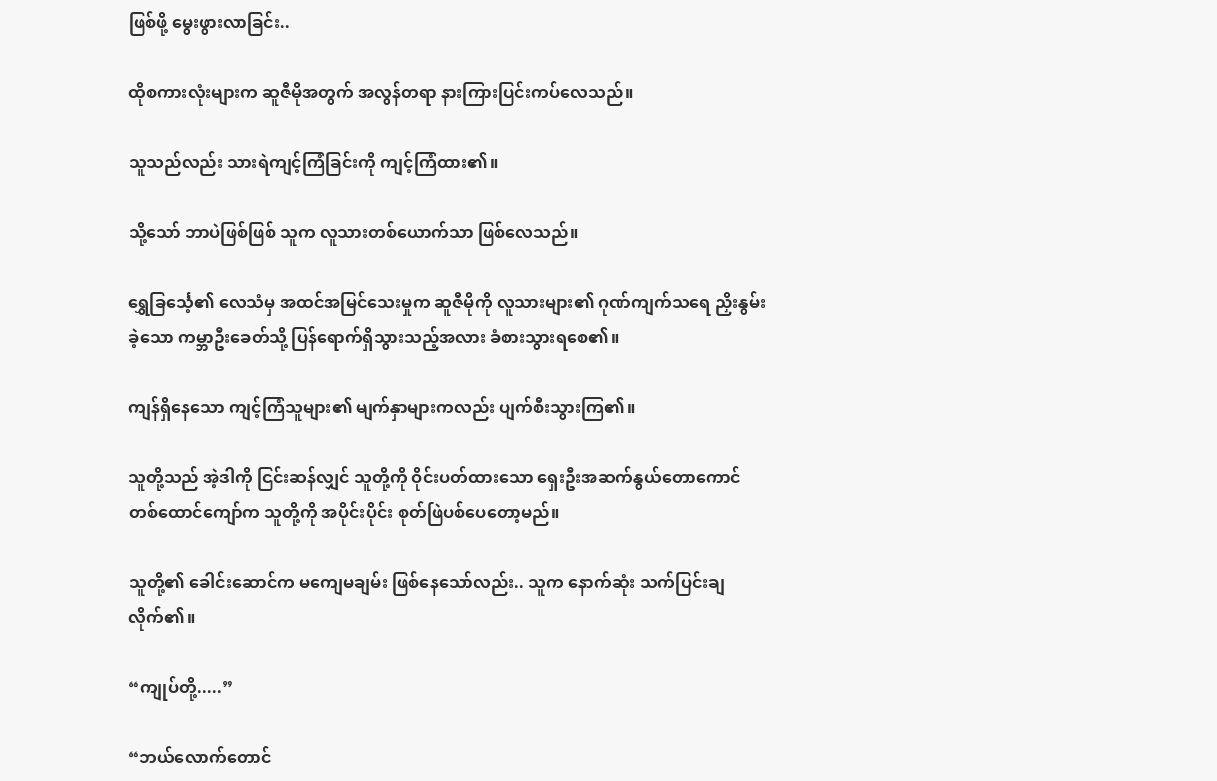ဖြစ်ဖို့ မွေးဖွားလာခြင်း..

ထိုစကားလုံးများက ဆူဇီမိုအတွက် အလွန်တရာ နားကြားပြင်းကပ်လေသည်။

သူသည်လည်း သားရဲကျင့်ကြံခြင်းကို ကျင့်ကြံထား၏။

သို့သော် ဘာပဲဖြစ်ဖြစ် သူက လူသားတစ်ယောက်သာ ဖြစ်လေသည်။

ရွှေခြင်္သေ့၏ လေသံမှ အထင်အမြင်သေးမှုက ဆူဇီမိုကို လူသားများ၏ ဂုဏ်ကျက်သရေ ညှိးနွမ်းခဲ့သော ကမ္ဘာဦးခေတ်သို့ ပြန်ရောက်ရှိသွားသည့်အလား ခံစားသွားရစေ၏။

ကျန်ရှိနေသော ကျင့်ကြံသူများ၏ မျက်နှာများကလည်း ပျက်စီးသွားကြ၏။

သူတို့သည် အဲ့ဒါကို ငြင်းဆန်လျှင် သူတို့ကို ဝိုင်းပတ်ထားသော ရှေးဦးအဆက်နွယ်တောကောင်တစ်ထောင်ကျော်က သူတို့ကို အပိုင်းပိုင်း စုတ်ဖြဲပစ်ပေတော့မည်။

သူတို့၏ ခေါင်းဆောင်က မကျေမချမ်း ဖြစ်နေသော်လည်း.. သူက နောက်ဆုံး သက်ပြင်းချလိုက်၏။

“ကျုပ်တို့.....”

“ဘယ်လောက်တောင်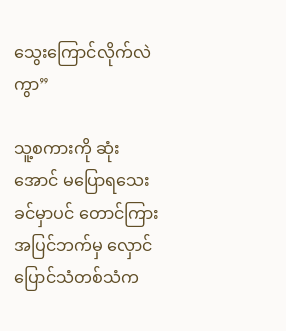သွေးကြောင်လိုက်လဲကွာ”

သူ့စကားကို ဆုံးအောင် မပြောရသေးခင်မှာပင် တောင်ကြားအပြင်ဘက်မှ လှောင်ပြောင်သံတစ်သံက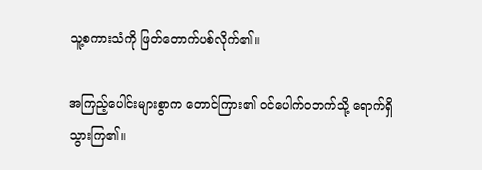သူ့စကားသံကို ဖြတ်တောက်ပစ်လိုက်၏။

အကြည့်ပေါင်းများစွာက တောင်ကြား၏ ဝင်ပေါက်ဝဘက်သို့ ရောက်ရှိသွားကြ၏။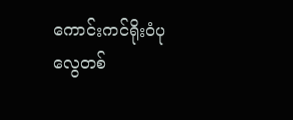ကောင်းကင်ရိုးဝံပုလွေတစ်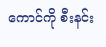ကောင်ကို စီးနင်း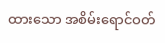ထားသော အစိမ်းရောင်ဝတ်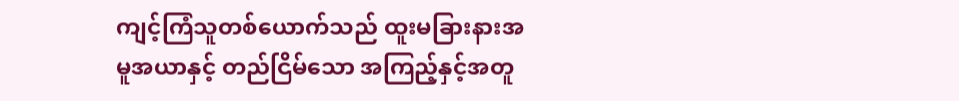ကျင့်ကြံသူတစ်ယောက်သည် ထူးမခြားနားအမူအယာနှင့် တည်ငြိမ်သော အကြည့်နှင့်အတူ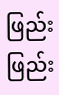ဖြည်းဖြည်း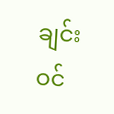ချင်း ဝင်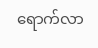ရောက်လာ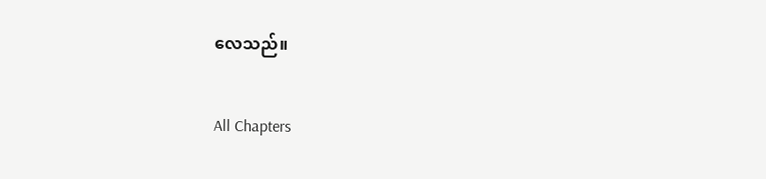လေသည်။

All Chapters